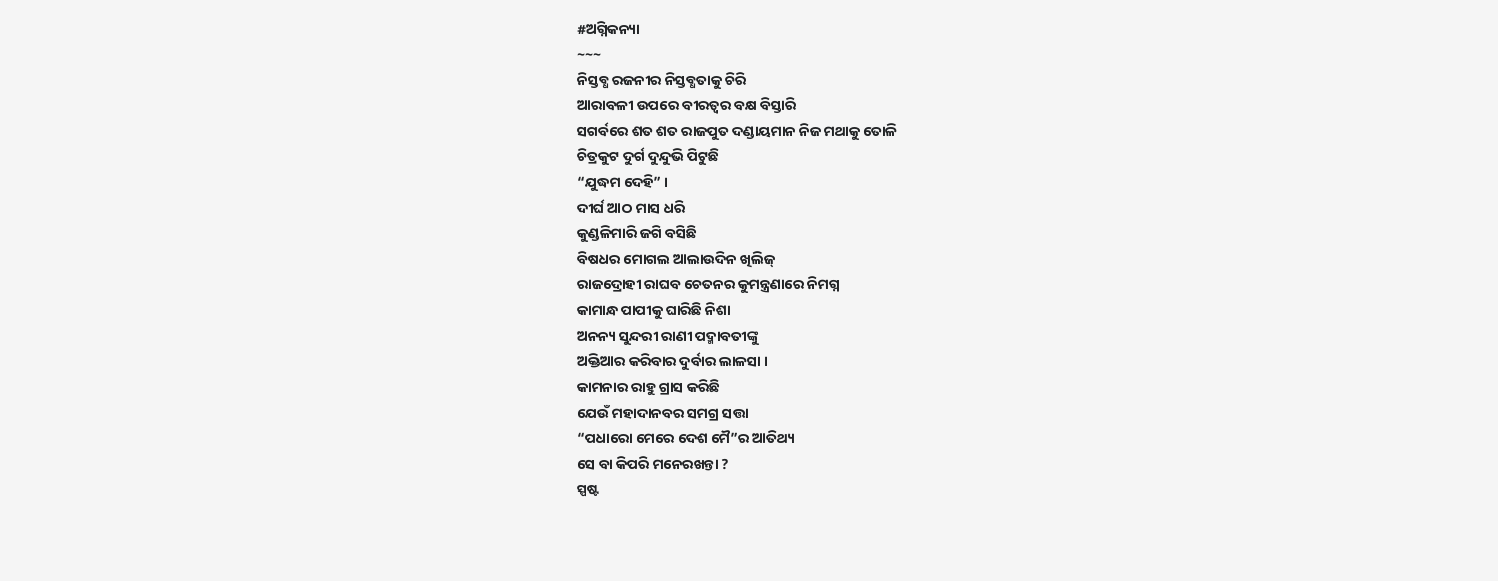#ଅଗ୍ନିକନ୍ୟା
~~~
ନିସ୍ତବ୍ଧ ରଜନୀର ନିସ୍ତବ୍ଧତାକୁ ଚିରି
ଆରାବଳୀ ଉପରେ ବୀରତ୍ୱର ବକ୍ଷ ବିସ୍ତାରି
ସଗର୍ବରେ ଶତ ଶତ ରାଜପୁତ ଦଣ୍ଡାୟମାନ ନିଜ ମଥାକୁ ତୋଳି
ଚିତ୍ରକୁଟ ଦୁର୍ଗ ଦୁନ୍ଦୁଭି ପିଟୁଛି
“ଯୁଦ୍ଧମ ଦେହି” ।
ଦୀର୍ଘ ଆଠ ମାସ ଧରି
କୁଣ୍ଡଳିମାରି ଜଗି ବସିଛି
ବିଷଧର ମୋଗଲ ଆଲାଉଦିନ ଖିଲିଜ୍
ରାଜଦ୍ରୋହୀ ରାଘବ ଚେତନର କୁମନ୍ତ୍ରଣାରେ ନିମଗ୍ନ
କାମାନ୍ଧ ପାପୀକୁ ଘାରିଛି ନିଶା
ଅନନ୍ୟ ସୁନ୍ଦରୀ ରାଣୀ ପଦ୍ମାବତୀଙ୍କୁ
ଅକ୍ତିଆର କରିବାର ଦୁର୍ବାର ଲାଳସା ।
କାମନାର ରାହୁ ଗ୍ରାସ କରିଛି
ଯେଉଁ ମହାଦାନବର ସମଗ୍ର ସତ୍ତା
“ପଧାରୋ ମେରେ ଦେଶ ମୈ”ର ଆତିଥ୍ୟ
ସେ ବା କିପରି ମନେରଖନ୍ତା ?
ସ୍ପଷ୍ଟ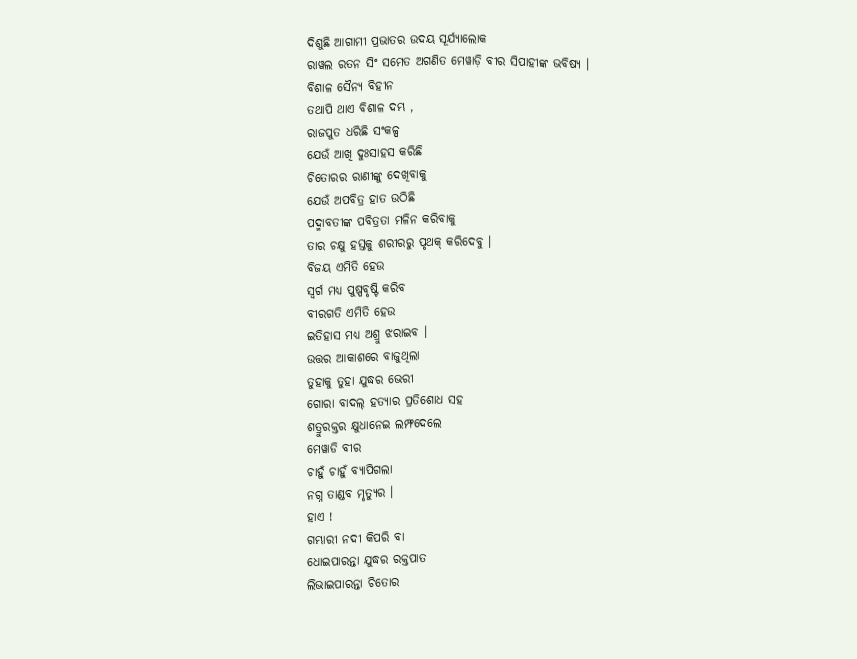ଦିଶୁଛି ଆଗାମୀ ପ୍ରଭାତର ଉଦୟ ସୂର୍ଯ୍ୟାଲୋକ
ରାୱଲ ରତନ ସିଂ ସମେତ ଅଗଣିତ ମେୱାଡ଼ି ବୀର ସିପାହୀଙ୍କ ଭବିଷ୍ୟ ।
ବିଶାଳ ସୈନ୍ୟ ବିହୀନ
ତଥାପି ଥାଏ ବିଶାଳ ଦମ୍ଭ ,
ରାଜପୁତ ଧରିଛି ସଂକଳ୍ପ
ଯେଉଁ ଆଖି ଦୁଃସାହସ କରିଛି
ଚିତୋରର ରାଣୀଙ୍କୁ ଦେଖିବାକୁ
ଯେଉଁ ଅପବିତ୍ର ହାତ ଉଠିଛି
ପଦ୍ମାବତୀଙ୍କ ପବିତ୍ରତା ମଳିନ କରିବାକୁ
ତାର ଚକ୍ଷୁ ହସ୍ତକୁ ଶରୀରରୁ ପୃଥକ୍ କରିଦେବୁ ।
ବିଜୟ ଏମିତି ହେଉ
ସ୍ବର୍ଗ ମଧ୍ୟ ପୁଷ୍ପବୃଷ୍ଟି କରିବ
ବୀରଗତି ଏମିତି ହେଉ
ଇତିହାସ ମଧ୍ୟ ଅଶ୍ରୁ ଝରାଇବ ।
ଉତ୍ତର ଆକାଶରେ ବାଜୁଥିଲା
ତୁହାକୁ ତୁହା ଯୁଦ୍ଧର ଭେରୀ
ଗୋରା ବାଦଲ୍ ହତ୍ୟାର ପ୍ରତିଶୋଧ ସହ
ଶତ୍ରୁରକ୍ତର କ୍ଷୁଧାନେଇ ଲମ୍ଫଦେଲେ
ମେୱାଡି ବୀର
ଚାହୁଁ ଚାହୁଁ ବ୍ୟାପିଗଲା
ନଗ୍ନ ତାଣ୍ଡବ ମୃତ୍ୟୁର ।
ହାଏ !
ଗମ୍ଭାରୀ ନଦୀ କିପରି ବା
ଧୋଇପାରନ୍ତା ଯୁଦ୍ଧର ରକ୍ତପାତ
ଲିଭାଇପାରନ୍ତା ଚିତୋର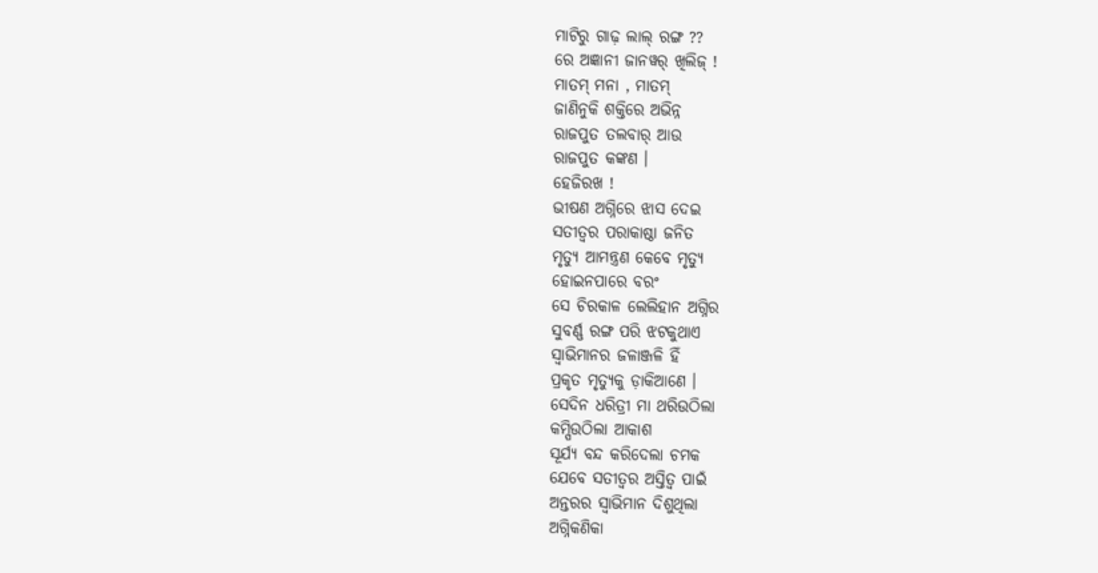ମାଟିରୁ ଗାଢ଼ ଲାଲ୍ ରଙ୍ଗ ??
ରେ ଅଜ୍ଞାନୀ ଜାନୱର୍ ଖିଲିଜ୍ !
ମାତମ୍ ମନା , ମାତମ୍
ଜାଣିନୁକି ଶକ୍ତିରେ ଅଭିନ୍ନ
ରାଜପୁତ ତଲବାର୍ ଆଉ
ରାଜପୁତ କଙ୍କଣ ।
ହେଜିରଖ !
ଭୀଷଣ ଅଗ୍ନିରେ ଝାସ ଦେଇ
ସତୀତ୍ଵର ପରାକାଷ୍ଠା ଜନିତ
ମୃତ୍ୟୁ ଆମନ୍ତ୍ରଣ କେବେ ମୃତ୍ୟୁ
ହୋଇନପାରେ ବରଂ
ସେ ଚିରକାଳ ଲେଲିହାନ ଅଗ୍ନିର
ସୁବର୍ଣ୍ଣ ରଙ୍ଗ ପରି ଝଟକୁଥାଏ
ସ୍ୱାଭିମାନର ଜଳାଞ୍ଜଳି ହିଁ
ପ୍ରକୃତ ମୃତ୍ୟୁକୁ ଡ଼ାକିଆଣେ ।
ସେଦିନ ଧରିତ୍ରୀ ମା ଥରିଉଠିଲା
କମ୍ପିଉଠିଲା ଆକାଶ
ସୂର୍ଯ୍ୟ ବନ୍ଦ କରିଦେଲା ଚମକ
ଯେବେ ସତୀତ୍ୱର ଅସ୍ତିତ୍ବ ପାଇଁ
ଅନ୍ତରର ସ୍ଵାଭିମାନ ଦିଶୁଥିଲା
ଅଗ୍ନିକଣିକା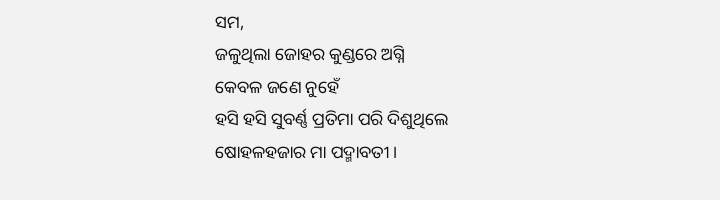ସମ,
ଜଳୁଥିଲା ଜୋହର କୁଣ୍ଡରେ ଅଗ୍ନି
କେବଳ ଜଣେ ନୁହେଁ
ହସି ହସି ସୁବର୍ଣ୍ଣ ପ୍ରତିମା ପରି ଦିଶୁଥିଲେ
ଷୋହଳହଜାର ମା ପଦ୍ମାବତୀ ।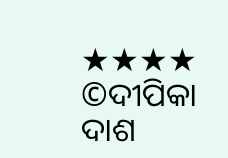★★★★
©ଦୀପିକା ଦାଶ